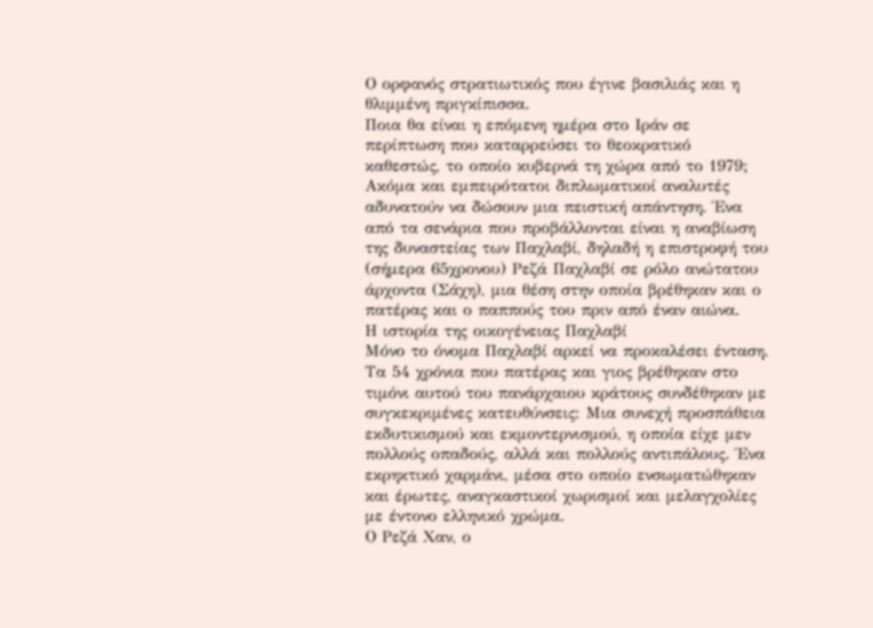Ο ορφανός στρατιωτικός που έγινε βασιλιάς και η θλιμμένη πριγκίπισσα.
Ποια θα είναι η επόμενη ημέρα στο Ιράν σε περίπτωση που καταρρεύσει το θεοκρατικό καθεστώς, το οποίο κυβερνά τη χώρα από το 1979; Ακόμα και εμπειρότατοι διπλωματικοί αναλυτές αδυνατούν να δώσουν μια πειστική απάντηση. Ένα από τα σενάρια που προβάλλονται είναι η αναβίωση της δυναστείας των Παχλαβί, δηλαδή η επιστροφή του (σήμερα 65χρονου) Ρεζά Παχλαβί σε ρόλο ανώτατου άρχοντα (Σάχη), μια θέση στην οποία βρέθηκαν και ο πατέρας και ο παππούς του πριν από έναν αιώνα.
Η ιστορία της οικογένειας Παχλαβί
Μόνο το όνομα Παχλαβί αρκεί να προκαλέσει ένταση. Τα 54 χρόνια που πατέρας και γιος βρέθηκαν στο τιμόνι αυτού του πανάρχαιου κράτους συνδέθηκαν με συγκεκριμένες κατευθύνσεις: Μια συνεχή προσπάθεια εκδυτικισμού και εκμοντερνισμού, η οποία είχε μεν πολλούς οπαδούς, αλλά και πολλούς αντιπάλους. Ένα εκρηκτικό χαρμάνι, μέσα στο οποίο ενσωματώθηκαν και έρωτες, αναγκαστικοί χωρισμοί και μελαγχολίες με έντονο ελληνικό χρώμα.
Ο Ρεζά Χαν, ο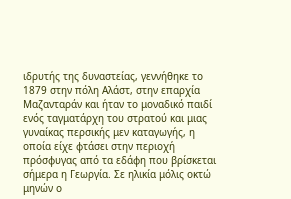ιδρυτής της δυναστείας, γεννήθηκε το 1879 στην πόλη Αλάστ, στην επαρχία Μαζανταράν και ήταν το μοναδικό παιδί ενός ταγματάρχη του στρατού και μιας γυναίκας περσικής μεν καταγωγής, η οποία είχε φτάσει στην περιοχή πρόσφυγας από τα εδάφη που βρίσκεται σήμερα η Γεωργία. Σε ηλικία μόλις οκτώ μηνών ο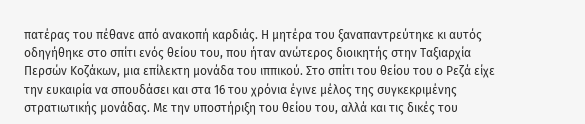πατέρας του πέθανε από ανακοπή καρδιάς. Η μητέρα του ξαναπαντρεύτηκε κι αυτός οδηγήθηκε στο σπίτι ενός θείου του, που ήταν ανώτερος διοικητής στην Ταξιαρχία Περσών Κοζάκων, μια επίλεκτη μονάδα του ιππικού. Στο σπίτι του θείου του ο Ρεζά είχε την ευκαιρία να σπουδάσει και στα 16 του χρόνια έγινε μέλος της συγκεκριμένης στρατιωτικής μονάδας. Με την υποστήριξη του θείου του, αλλά και τις δικές του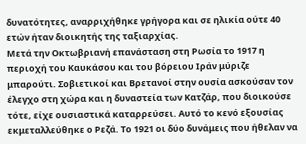δυνατότητες, αναρριχήθηκε γρήγορα και σε ηλικία ούτε 40 ετών ήταν διοικητής της ταξιαρχίας.
Μετά την Οκτωβριανή επανάσταση στη Ρωσία το 1917 η περιοχή του Καυκάσου και του βόρειου Ιράν μύριζε μπαρούτι. Σοβιετικοί και Βρετανοί στην ουσία ασκούσαν τον έλεγχο στη χώρα και η δυναστεία των Κατζάρ, που διοικούσε τότε, είχε ουσιαστικά καταρρεύσει. Αυτό το κενό εξουσίας εκμεταλλεύθηκε ο Ρεζά. Το 1921 οι δύο δυνάμεις που ήθελαν να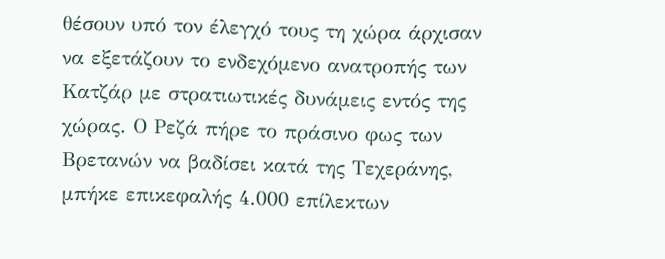θέσουν υπό τον έλεγχό τους τη χώρα άρχισαν να εξετάζουν το ενδεχόμενο ανατροπής των Κατζάρ με στρατιωτικές δυνάμεις εντός της χώρας. Ο Ρεζά πήρε το πράσινο φως των Βρετανών να βαδίσει κατά της Τεχεράνης, μπήκε επικεφαλής 4.000 επίλεκτων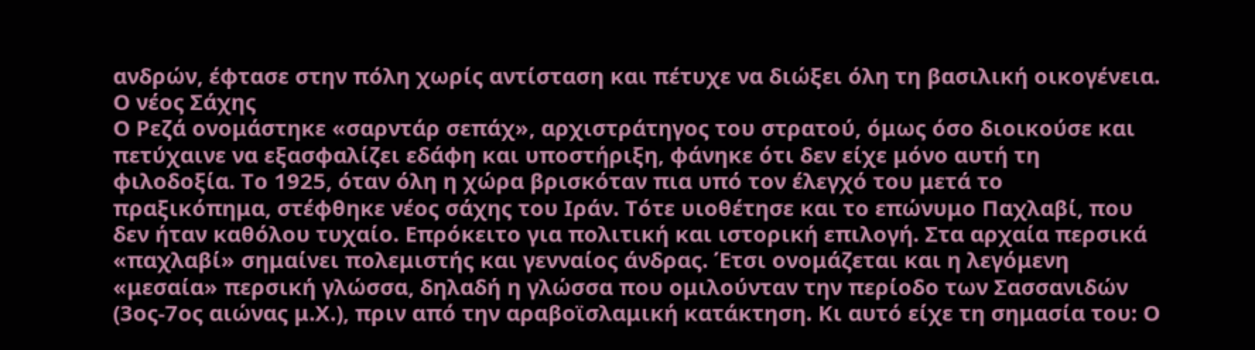ανδρών, έφτασε στην πόλη χωρίς αντίσταση και πέτυχε να διώξει όλη τη βασιλική οικογένεια.
Ο νέος Σάχης
Ο Ρεζά ονομάστηκε «σαρντάρ σεπάχ», αρχιστράτηγος του στρατού, όμως όσο διοικούσε και πετύχαινε να εξασφαλίζει εδάφη και υποστήριξη, φάνηκε ότι δεν είχε μόνο αυτή τη φιλοδοξία. Το 1925, όταν όλη η χώρα βρισκόταν πια υπό τον έλεγχό του μετά το πραξικόπημα, στέφθηκε νέος σάχης του Ιράν. Τότε υιοθέτησε και το επώνυμο Παχλαβί, που δεν ήταν καθόλου τυχαίο. Επρόκειτο για πολιτική και ιστορική επιλογή. Στα αρχαία περσικά «παχλαβί» σημαίνει πολεμιστής και γενναίος άνδρας. Έτσι ονομάζεται και η λεγόμενη «μεσαία» περσική γλώσσα, δηλαδή η γλώσσα που ομιλούνταν την περίοδο των Σασσανιδών (3ος-7ος αιώνας μ.Χ.), πριν από την αραβοϊσλαμική κατάκτηση. Κι αυτό είχε τη σημασία του: Ο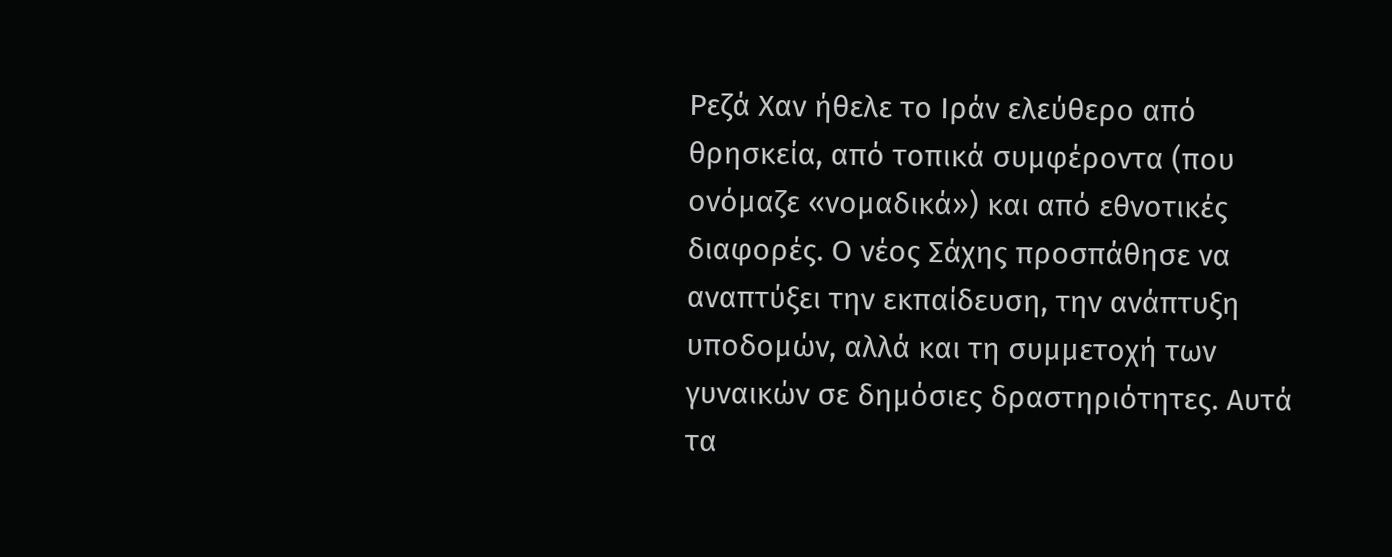Ρεζά Χαν ήθελε το Ιράν ελεύθερο από θρησκεία, από τοπικά συμφέροντα (που ονόμαζε «νομαδικά») και από εθνοτικές διαφορές. Ο νέος Σάχης προσπάθησε να αναπτύξει την εκπαίδευση, την ανάπτυξη υποδομών, αλλά και τη συμμετοχή των γυναικών σε δημόσιες δραστηριότητες. Αυτά τα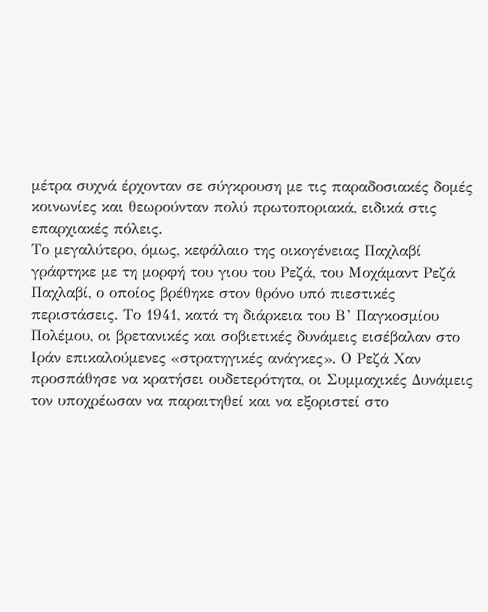μέτρα συχνά έρχονταν σε σύγκρουση με τις παραδοσιακές δομές κοινωνίες και θεωρούνταν πολύ πρωτοποριακά, ειδικά στις επαρχιακές πόλεις.
Το μεγαλύτερο, όμως, κεφάλαιο της οικογένειας Παχλαβί γράφτηκε με τη μορφή του γιου του Ρεζά, του Μοχάμαντ Ρεζά Παχλαβί, ο οποίος βρέθηκε στον θρόνο υπό πιεστικές περιστάσεις. Το 1941, κατά τη διάρκεια του Β’ Παγκοσμίου Πολέμου, οι βρετανικές και σοβιετικές δυνάμεις εισέβαλαν στο Ιράν επικαλούμενες «στρατηγικές ανάγκες». Ο Ρεζά Χαν προσπάθησε να κρατήσει ουδετερότητα, οι Συμμαχικές Δυνάμεις τον υποχρέωσαν να παραιτηθεί και να εξοριστεί στο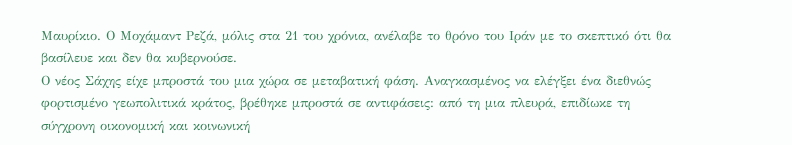Μαυρίκιο. Ο Μοχάμαντ Ρεζά, μόλις στα 21 του χρόνια, ανέλαβε το θρόνο του Ιράν με το σκεπτικό ότι θα βασίλευε και δεν θα κυβερνούσε.
Ο νέος Σάχης είχε μπροστά του μια χώρα σε μεταβατική φάση. Αναγκασμένος να ελέγξει ένα διεθνώς φορτισμένο γεωπολιτικά κράτος, βρέθηκε μπροστά σε αντιφάσεις: από τη μια πλευρά, επιδίωκε τη σύγχρονη οικονομική και κοινωνική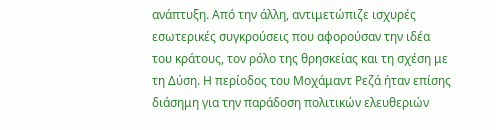ανάπτυξη. Από την άλλη, αντιμετώπιζε ισχυρές εσωτερικές συγκρούσεις που αφορούσαν την ιδέα του κράτους, τον ρόλο της θρησκείας και τη σχέση με τη Δύση. Η περίοδος του Μοχάμαντ Ρεζά ήταν επίσης διάσημη για την παράδοση πολιτικών ελευθεριών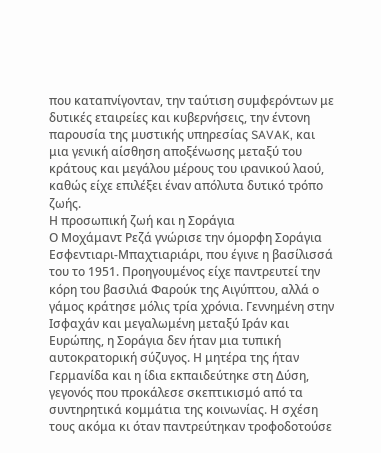που καταπνίγονταν, την ταύτιση συμφερόντων με δυτικές εταιρείες και κυβερνήσεις, την έντονη παρουσία της μυστικής υπηρεσίας SAVAK, και μια γενική αίσθηση αποξένωσης μεταξύ του κράτους και μεγάλου μέρους του ιρανικού λαού, καθώς είχε επιλέξει έναν απόλυτα δυτικό τρόπο ζωής.
Η προσωπική ζωή και η Σοράγια
Ο Μοχάμαντ Ρεζά γνώρισε την όμορφη Σοράγια Εσφεντιαρι-Μπαχτιαριάρι, που έγινε η βασίλισσά του το 1951. Προηγουμένος είχε παντρευτεί την κόρη του βασιλιά Φαρούκ της Αιγύπτου, αλλά ο γάμος κράτησε μόλις τρία χρόνια. Γεννημένη στην Ισφαχάν και μεγαλωμένη μεταξύ Ιράν και Ευρώπης, η Σοράγια δεν ήταν μια τυπική αυτοκρατορική σύζυγος. Η μητέρα της ήταν Γερμανίδα και η ίδια εκπαιδεύτηκε στη Δύση, γεγονός που προκάλεσε σκεπτικισμό από τα συντηρητικά κομμάτια της κοινωνίας. Η σχέση τους ακόμα κι όταν παντρεύτηκαν τροφοδοτούσε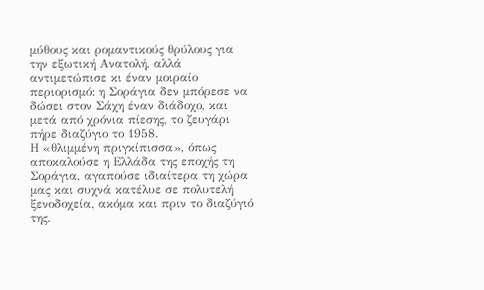μύθους και ρομαντικούς θρύλους για την εξωτική Ανατολή, αλλά αντιμετώπισε κι έναν μοιραίο περιορισμό: η Σοράγια δεν μπόρεσε να δώσει στον Σάχη έναν διάδοχο, και μετά από χρόνια πίεσης, το ζευγάρι πήρε διαζύγιο το 1958.
Η «θλιμμένη πριγκίπισσα», όπως αποκαλούσε η Ελλάδα της εποχής τη Σοράγια, αγαπούσε ιδιαίτερα τη χώρα μας και συχνά κατέλυε σε πολυτελή ξενοδοχεία, ακόμα και πριν το διαζύγιό της.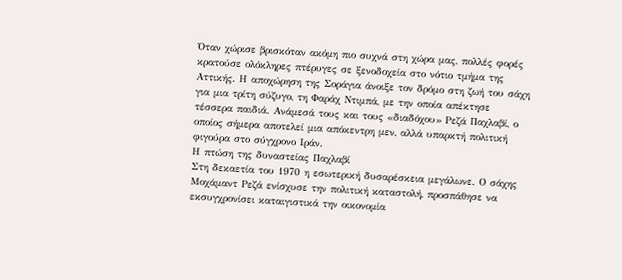Όταν χώρισε βρισκόταν ακόμη πιο συχνά στη χώρα μας, πολλές φορές κρατούσε ολόκληρες πτέρυγες σε ξενοδοχεία στο νότιο τμήμα της Αττικής. Η αποχώρηση της Σοράγια άνοιξε τον δρόμο στη ζωή του σάχη για μια τρίτη σύζυγο, τη Φαράχ Ντιμπά, με την οποία απέκτησε τέσσερα παιδιά. Ανάμεσά τους και τους «διαδόχου» Ρεζά Παχλαβί, ο οποίος σήμερα αποτελεί μια απόκεντρη μεν, αλλά υπαρκτή πολιτική φιγούρα στο σύγχρονο Ιράν.
Η πτώση της δυναστείας Παχλαβί
Στη δεκαετία του 1970 η εσωτερική δυσαρέσκεια μεγάλωνε. Ο σάχης Μοχάμαντ Ρεζά ενίσχυσε την πολιτική καταστολή, προσπάθησε να εκσυγχρονίσει καταιγιστικά την οικονομία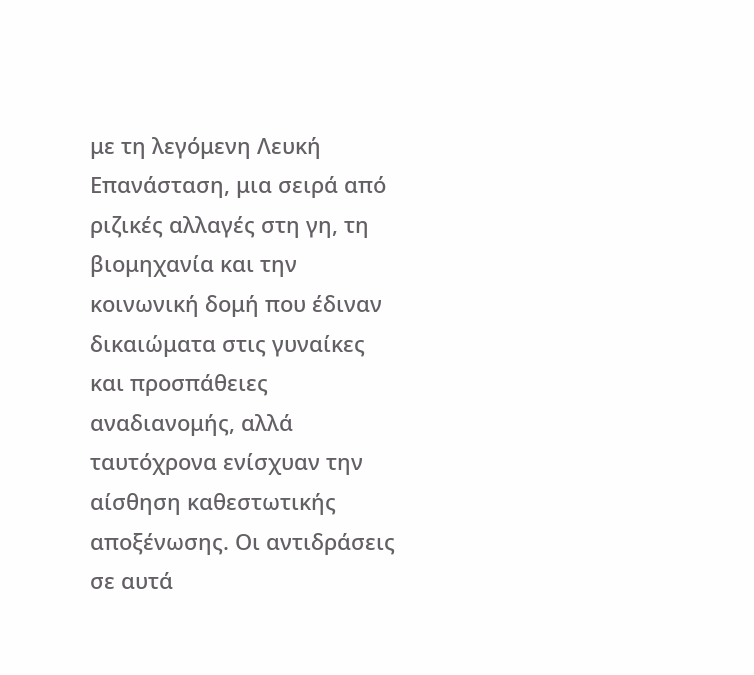με τη λεγόμενη Λευκή Επανάσταση, μια σειρά από ριζικές αλλαγές στη γη, τη βιομηχανία και την κοινωνική δομή που έδιναν δικαιώματα στις γυναίκες και προσπάθειες αναδιανομής, αλλά ταυτόχρονα ενίσχυαν την αίσθηση καθεστωτικής αποξένωσης. Οι αντιδράσεις σε αυτά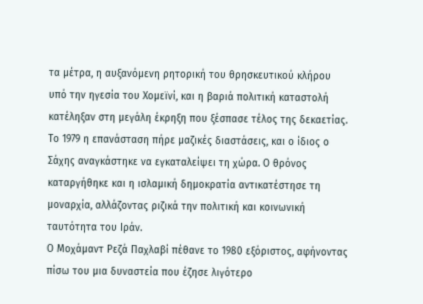τα μέτρα, η αυξανόμενη ρητορική του θρησκευτικού κλήρου υπό την ηγεσία του Χομεϊνί, και η βαριά πολιτική καταστολή κατέληξαν στη μεγάλη έκρηξη που ξέσπασε τέλος της δεκαετίας. Το 1979 η επανάσταση πήρε μαζικές διαστάσεις, και ο ίδιος ο Σάχης αναγκάστηκε να εγκαταλείψει τη χώρα. Ο θρόνος καταργήθηκε και η ισλαμική δημοκρατία αντικατέστησε τη μοναρχία, αλλάζοντας ριζικά την πολιτική και κοινωνική ταυτότητα του Ιράν.
Ο Μοχάμαντ Ρεζά Παχλαβί πέθανε το 1980 εξόριστος, αφήνοντας πίσω του μια δυναστεία που έζησε λιγότερο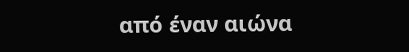από έναν αιώνα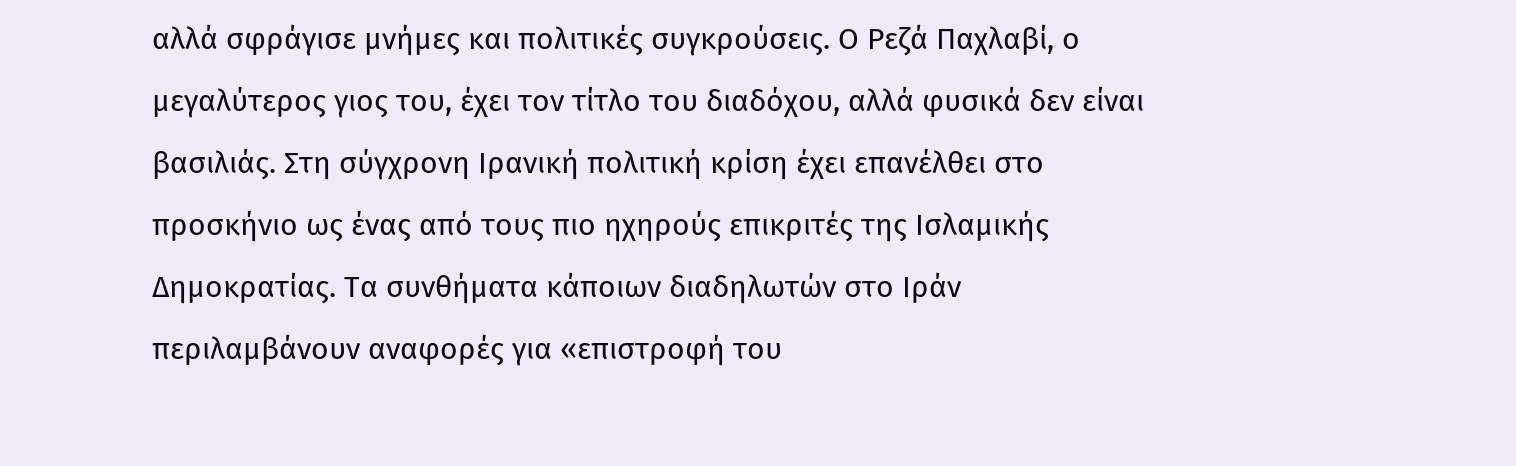αλλά σφράγισε μνήμες και πολιτικές συγκρούσεις. Ο Ρεζά Παχλαβί, ο μεγαλύτερος γιος του, έχει τον τίτλο του διαδόχου, αλλά φυσικά δεν είναι βασιλιάς. Στη σύγχρονη Ιρανική πολιτική κρίση έχει επανέλθει στο προσκήνιο ως ένας από τους πιο ηχηρούς επικριτές της Ισλαμικής Δημοκρατίας. Τα συνθήματα κάποιων διαδηλωτών στο Ιράν περιλαμβάνουν αναφορές για «επιστροφή του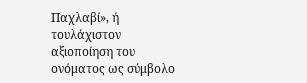Παχλαβί», ή τουλάχιστον αξιοποίηση του ονόματος ως σύμβολο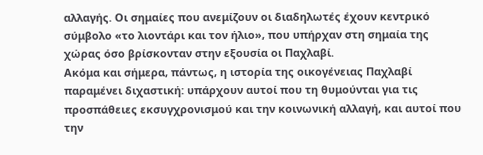αλλαγής. Οι σημαίες που ανεμίζουν οι διαδηλωτές έχουν κεντρικό σύμβολο «το λιοντάρι και τον ήλιο», που υπήρχαν στη σημαία της χώρας όσο βρίσκονταν στην εξουσία οι Παχλαβί.
Ακόμα και σήμερα, πάντως, η ιστορία της οικογένειας Παχλαβί παραμένει διχαστική: υπάρχουν αυτοί που τη θυμούνται για τις προσπάθειες εκσυγχρονισμού και την κοινωνική αλλαγή, και αυτοί που την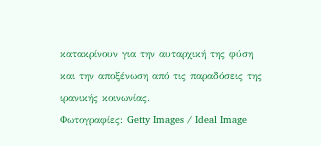κατακρίνουν για την αυταρχική της φύση και την αποξένωση από τις παραδόσεις της ιρανικής κοινωνίας.
Φωτογραφίες: Getty Images / Ideal Image